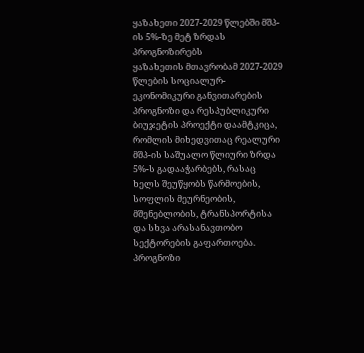ყაზახეთი 2027-2029 წლებში მშპ-ის 5%-ზე მეტ ზრდას პროგნოზირებს
ყაზახეთის მთავრობამ 2027-2029 წლების სოციალურ-ეკონომიკური განვითარების პროგნოზი და რესპუბლიკური ბიუჯეტის პროექტი დაამტკიცა, რომლის მიხედვითაც რეალური მშპ-ის საშუალო წლიური ზრდა 5%-ს გადააჭარბებს, რასაც ხელს შეუწყობს წარმოების, სოფლის მეურნეობის, მშენებლობის, ტრანსპორტისა და სხვა არასანავთობო სექტორების გაფართოება.
პროგნოზი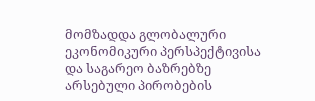მომზადდა გლობალური ეკონომიკური პერსპექტივისა და საგარეო ბაზრებზე არსებული პირობების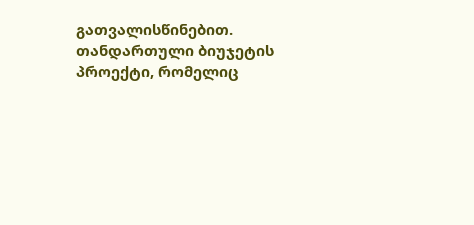გათვალისწინებით. თანდართული ბიუჯეტის პროექტი, რომელიც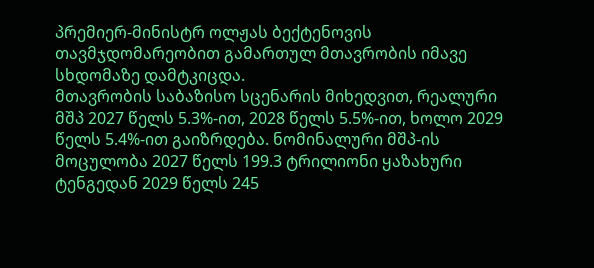პრემიერ-მინისტრ ოლჟას ბექტენოვის თავმჯდომარეობით გამართულ მთავრობის იმავე სხდომაზე დამტკიცდა.
მთავრობის საბაზისო სცენარის მიხედვით, რეალური მშპ 2027 წელს 5.3%-ით, 2028 წელს 5.5%-ით, ხოლო 2029 წელს 5.4%-ით გაიზრდება. ნომინალური მშპ-ის მოცულობა 2027 წელს 199.3 ტრილიონი ყაზახური ტენგედან 2029 წელს 245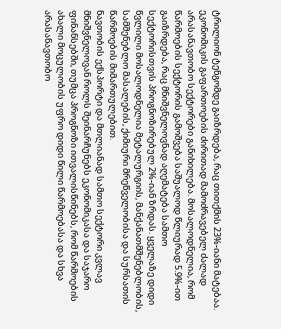ტრილიონ ტენგომდე გაიზრდება, რაც თითქმის 23%-იანი მატებაა.
ეკონომიკის გაფართოების ძირითად მამოძრავებელ ძალად არასანავთობო სექტორები განიხილება. მოსალოდნელია, რომ წარმოების სექტორის გამოშვება საშუალოდ წლიურად 5.9%-ით გაიზრდება, რაც მნიშვნელოვნად აღემატება სამთო სექტორისთვის პროგნოზირებულ 2%-იან ზრდას. ყველაზე დიდი წვლილი მოსალოდნელია მეტალურგიის, მანქანათმშენებლობის, სამშენებლო მასალების, ქიმიური მრეწველობისა და სურსათის წარმოების მიმართულებით.
ნავთობის ექსპორტი და მთლიანად სამთო სექტორი კვლავ მნიშვნელოვან როლს შეინარჩუნებს ეკონომიკასა და საჯარო ფინანსებში, თუმცა პროგნოზი ითვალისწინებს, რომ წარმოების ახალი მოცულობის უფრო დიდი წილი წარმოებასა და სხვა არასანავთობო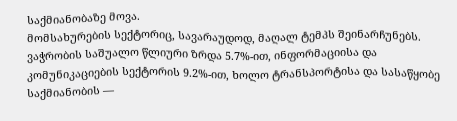საქმიანობაზე მოვა.
მომსახურების სექტორიც, სავარაუდოდ, მაღალ ტემპს შეინარჩუნებს. ვაჭრობის საშუალო წლიური ზრდა 5.7%-ით, ინფორმაციისა და კომუნიკაციების სექტორის 9.2%-ით, ხოლო ტრანსპორტისა და სასაწყობე საქმიანობის —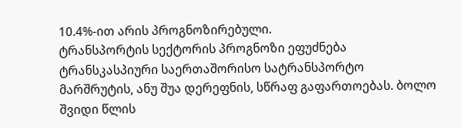10.4%-ით არის პროგნოზირებული.
ტრანსპორტის სექტორის პროგნოზი ეფუძნება ტრანსკასპიური საერთაშორისო სატრანსპორტო მარშრუტის, ანუ შუა დერეფნის, სწრაფ გაფართოებას. ბოლო შვიდი წლის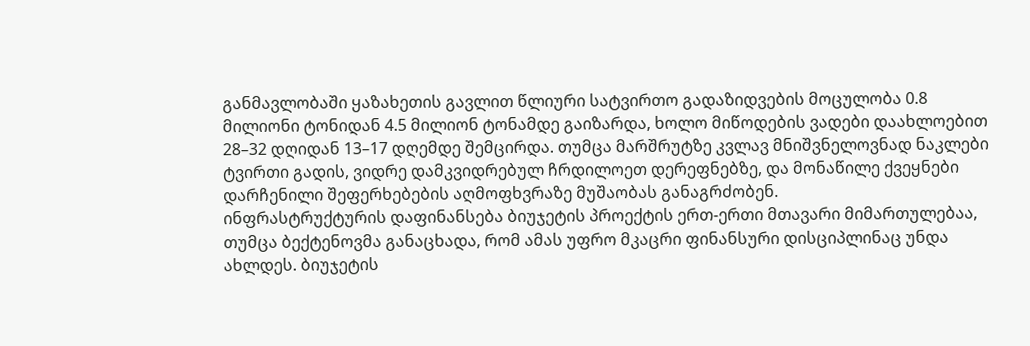განმავლობაში ყაზახეთის გავლით წლიური სატვირთო გადაზიდვების მოცულობა 0.8 მილიონი ტონიდან 4.5 მილიონ ტონამდე გაიზარდა, ხოლო მიწოდების ვადები დაახლოებით 28–32 დღიდან 13–17 დღემდე შემცირდა. თუმცა მარშრუტზე კვლავ მნიშვნელოვნად ნაკლები ტვირთი გადის, ვიდრე დამკვიდრებულ ჩრდილოეთ დერეფნებზე, და მონაწილე ქვეყნები დარჩენილი შეფერხებების აღმოფხვრაზე მუშაობას განაგრძობენ.
ინფრასტრუქტურის დაფინანსება ბიუჯეტის პროექტის ერთ-ერთი მთავარი მიმართულებაა, თუმცა ბექტენოვმა განაცხადა, რომ ამას უფრო მკაცრი ფინანსური დისციპლინაც უნდა ახლდეს. ბიუჯეტის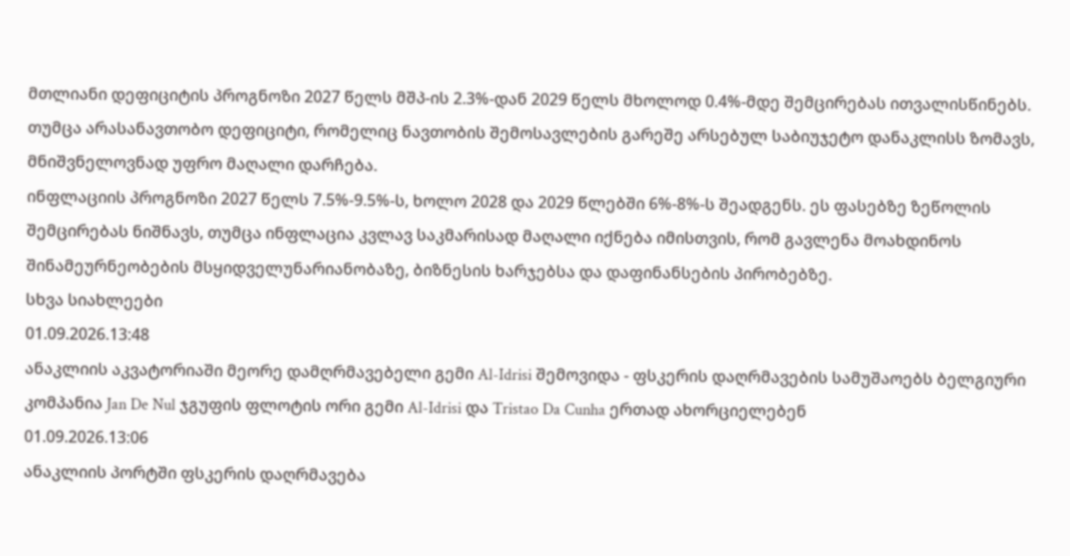მთლიანი დეფიციტის პროგნოზი 2027 წელს მშპ-ის 2.3%-დან 2029 წელს მხოლოდ 0.4%-მდე შემცირებას ითვალისწინებს. თუმცა არასანავთობო დეფიციტი, რომელიც ნავთობის შემოსავლების გარეშე არსებულ საბიუჯეტო დანაკლისს ზომავს, მნიშვნელოვნად უფრო მაღალი დარჩება.
ინფლაციის პროგნოზი 2027 წელს 7.5%-9.5%-ს, ხოლო 2028 და 2029 წლებში 6%-8%-ს შეადგენს. ეს ფასებზე ზეწოლის შემცირებას ნიშნავს, თუმცა ინფლაცია კვლავ საკმარისად მაღალი იქნება იმისთვის, რომ გავლენა მოახდინოს შინამეურნეობების მსყიდველუნარიანობაზე, ბიზნესის ხარჯებსა და დაფინანსების პირობებზე.
სხვა სიახლეები
01.09.2026.13:48
ანაკლიის აკვატორიაში მეორე დამღრმავებელი გემი Al-Idrisi შემოვიდა - ფსკერის დაღრმავების სამუშაოებს ბელგიური კომპანია Jan De Nul ჯგუფის ფლოტის ორი გემი Al-Idrisi და Tristao Da Cunha ერთად ახორციელებენ
01.09.2026.13:06
ანაკლიის პორტში ფსკერის დაღრმავება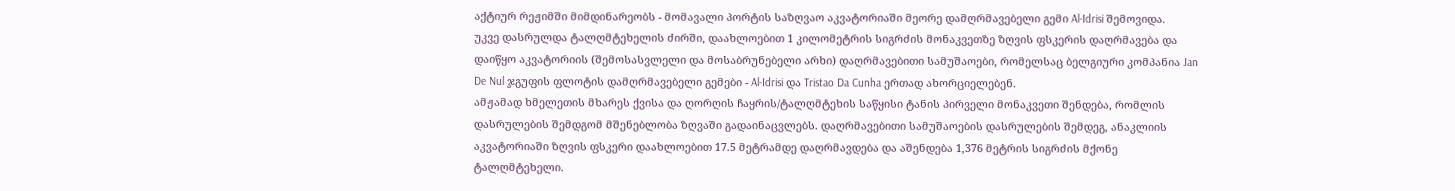აქტიურ რეჟიმში მიმდინარეობს - მომავალი პორტის საზღვაო აკვატორიაში მეორე დამღრმავებელი გემი Al-Idrisi შემოვიდა.
უკვე დასრულდა ტალღმტეხელის ძირში, დაახლოებით 1 კილომეტრის სიგრძის მონაკვეთზე ზღვის ფსკერის დაღრმავება და დაიწყო აკვატორიის (შემოსასვლელი და მოსაბრუნებელი არხი) დაღრმავებითი სამუშაოები, რომელსაც ბელგიური კომპანია Jan De Nul ჯგუფის ფლოტის დამღრმავებელი გემები - Al-Idrisi და Tristao Da Cunha ერთად ახორციელებენ.
ამჟამად ხმელეთის მხარეს ქვისა და ღორღის ჩაყრის/ტალღმტეხის საწყისი ტანის პირველი მონაკვეთი შენდება, რომლის დასრულების შემდგომ მშენებლობა ზღვაში გადაინაცვლებს. დაღრმავებითი სამუშაოების დასრულების შემდეგ, ანაკლიის აკვატორიაში ზღვის ფსკერი დაახლოებით 17.5 მეტრამდე დაღრმავდება და აშენდება 1,376 მეტრის სიგრძის მქონე ტალღმტეხელი.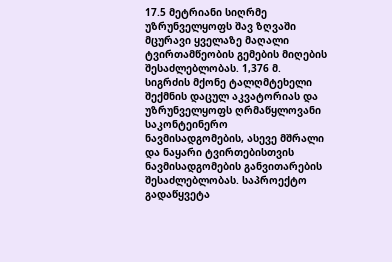17.5 მეტრიანი სიღრმე უზრუნველყოფს შავ ზღვაში მცურავი ყველაზე მაღალი ტვირთამწეობის გემების მიღების შესაძლებლობას. 1,376 მ. სიგრძის მქონე ტალღმტეხელი შექმნის დაცულ აკვატორიას და უზრუნველყოფს ღრმაწყლოვანი საკონტეინერო ნავმისადგომების, ასევე მშრალი და ნაყარი ტვირთებისთვის ნავმისადგომების განვითარების შესაძლებლობას. საპროექტო გადაწყვეტა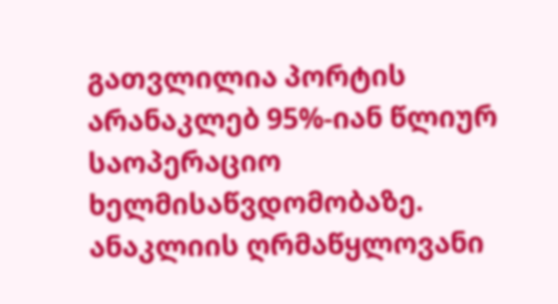გათვლილია პორტის არანაკლებ 95%-იან წლიურ საოპერაციო ხელმისაწვდომობაზე.
ანაკლიის ღრმაწყლოვანი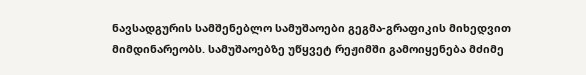ნავსადგურის სამშენებლო სამუშაოები გეგმა-გრაფიკის მიხედვით მიმდინარეობს. სამუშაოებზე უწყვეტ რეჟიმში გამოიყენება მძიმე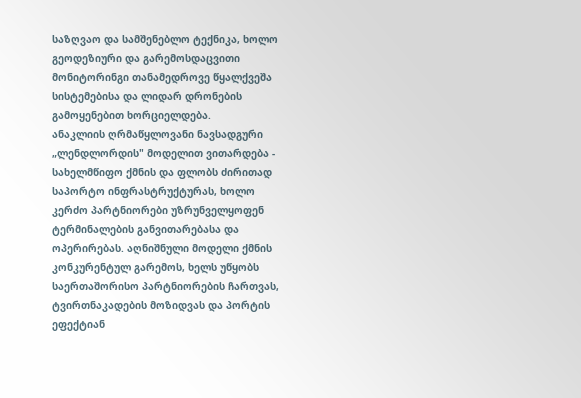საზღვაო და სამშენებლო ტექნიკა, ხოლო გეოდეზიური და გარემოსდაცვითი მონიტორინგი თანამედროვე წყალქვეშა სისტემებისა და ლიდარ დრონების გამოყენებით ხორციელდება.
ანაკლიის ღრმაწყლოვანი ნავსადგური „ლენდლორდის" მოდელით ვითარდება - სახელმწიფო ქმნის და ფლობს ძირითად საპორტო ინფრასტრუქტურას, ხოლო კერძო პარტნიორები უზრუნველყოფენ ტერმინალების განვითარებასა და ოპერირებას. აღნიშნული მოდელი ქმნის კონკურენტულ გარემოს, ხელს უწყობს საერთაშორისო პარტნიორების ჩართვას, ტვირთნაკადების მოზიდვას და პორტის ეფექტიან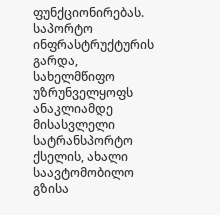ფუნქციონირებას.
საპორტო ინფრასტრუქტურის გარდა, სახელმწიფო უზრუნველყოფს ანაკლიამდე მისასვლელი სატრანსპორტო ქსელის, ახალი საავტომობილო გზისა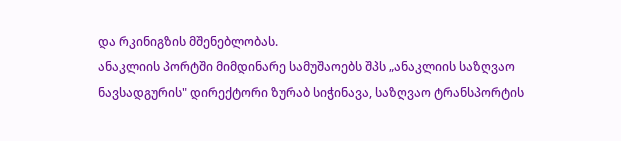და რკინიგზის მშენებლობას.
ანაკლიის პორტში მიმდინარე სამუშაოებს შპს „ანაკლიის საზღვაო ნავსადგურის" დირექტორი ზურაბ სიჭინავა, საზღვაო ტრანსპორტის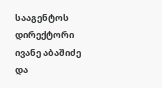სააგენტოს დირექტორი ივანე აბაშიძე და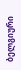ბელგიური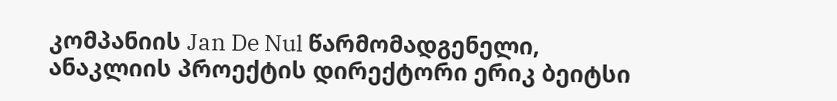კომპანიის Jan De Nul წარმომადგენელი, ანაკლიის პროექტის დირექტორი ერიკ ბეიტსი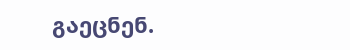გაეცნენ.